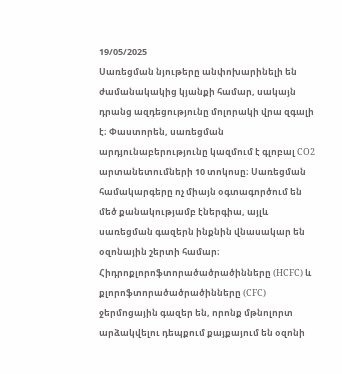19/05/2025
Սառեցման նյութերը անփոխարինելի են ժամանակակից կյանքի համար, սակայն դրանց ազդեցությունը մոլորակի վրա զգալի է։ Փաստորեն, սառեցման արդյունաբերությունը կազմում է գլոբալ CO2 արտանետումների 10 տոկոսը։ Սառեցման համակարգերը ոչ միայն օգտագործում են մեծ քանակությամբ էներգիա, այլև սառեցման գազերն ինքնին վնասակար են օզոնային շերտի համար։ Հիդրոքլորոֆտորածածրածինները (HCFC) և քլորոֆտորածածրածինները (CFC) ջերմոցային գազեր են, որոնք մթնոլորտ արձակվելու դեպքում քայքայում են օզոնի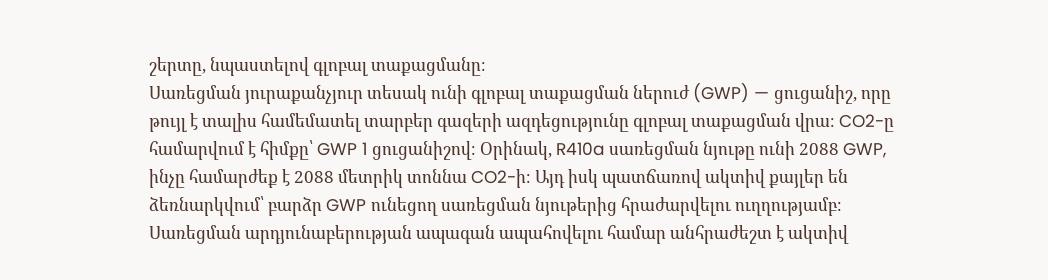շերտը, նպաստելով գլոբալ տաքացմանը։
Սառեցման յուրաքանչյուր տեսակ ունի գլոբալ տաքացման ներուժ (GWP) — ցուցանիշ, որը թույլ է տալիս համեմատել տարբեր գազերի ազդեցությունը գլոբալ տաքացման վրա։ CO2-ը համարվում է հիմքը՝ GWP 1 ցուցանիշով։ Օրինակ, R410a սառեցման նյութը ունի 2088 GWP, ինչը համարժեք է 2088 մետրիկ տոննա CO2-ի։ Այդ իսկ պատճառով ակտիվ քայլեր են ձեռնարկվում՝ բարձր GWP ունեցող սառեցման նյութերից հրաժարվելու ուղղությամբ։
Սառեցման արդյունաբերության ապագան ապահովելու համար անհրաժեշտ է ակտիվ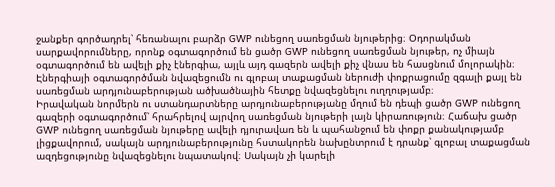ջանքեր գործադրել՝ հեռանալու բարձր GWP ունեցող սառեցման նյութերից։ Օդորակման սարքավորումները, որոնք օգտագործում են ցածր GWP ունեցող սառեցման նյութեր, ոչ միայն օգտագործում են ավելի քիչ էներգիա, այլև այդ գազերն ավելի քիչ վնաս են հասցնում մոլորակին։ Էներգիայի օգտագործման նվազեցումն ու գլոբալ տաքացման ներուժի փոքրացումը զգալի քայլ են սառեցման արդյունաբերության ածխածնային հետքը նվազեցնելու ուղղությամբ։
Իրավական նորմերն ու ստանդարտները արդյունաբերությանը մղում են դեպի ցածր GWP ունեցող գազերի օգտագործում՝ հրահրելով այրվող սառեցման նյութերի լայն կիրառություն։ Հաճախ ցածր GWP ունեցող սառեցման նյութերը ավելի դյուրավառ են և պահանջում են փոքր քանակությամբ լիցքավորում, սակայն արդյունաբերությունը հստակորեն նախընտրում է դրանք՝ գլոբալ տաքացման ազդեցությունը նվազեցնելու նպատակով։ Սակայն չի կարելի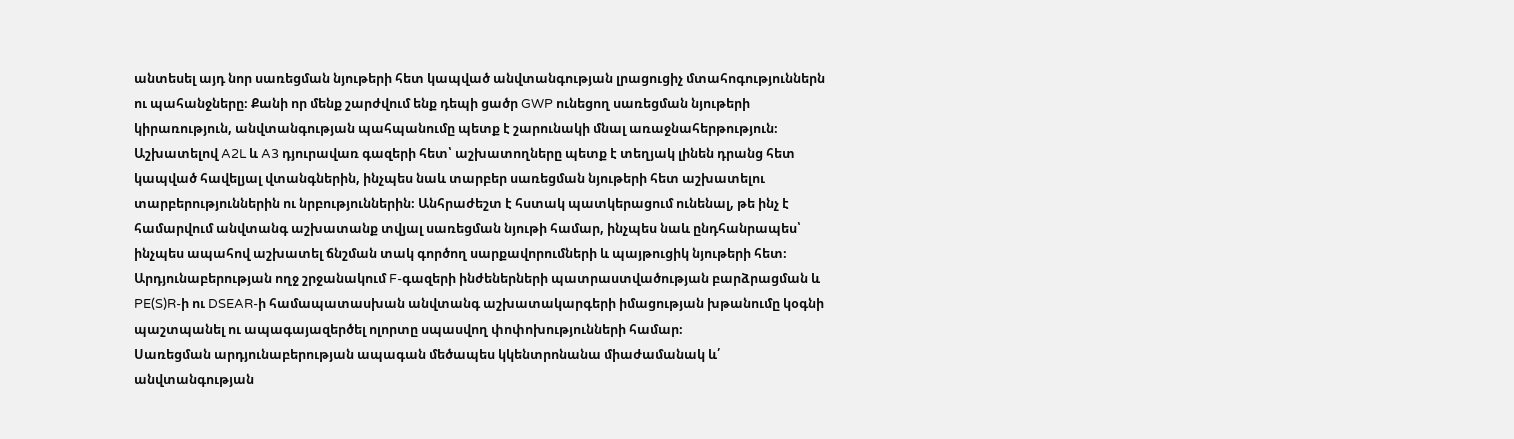անտեսել այդ նոր սառեցման նյութերի հետ կապված անվտանգության լրացուցիչ մտահոգություններն ու պահանջները։ Քանի որ մենք շարժվում ենք դեպի ցածր GWP ունեցող սառեցման նյութերի կիրառություն, անվտանգության պահպանումը պետք է շարունակի մնալ առաջնահերթություն։
Աշխատելով A2L և A3 դյուրավառ գազերի հետ՝ աշխատողները պետք է տեղյակ լինեն դրանց հետ կապված հավելյալ վտանգներին, ինչպես նաև տարբեր սառեցման նյութերի հետ աշխատելու տարբերություններին ու նրբություններին։ Անհրաժեշտ է հստակ պատկերացում ունենալ, թե ինչ է համարվում անվտանգ աշխատանք տվյալ սառեցման նյութի համար, ինչպես նաև ընդհանրապես՝ ինչպես ապահով աշխատել ճնշման տակ գործող սարքավորումների և պայթուցիկ նյութերի հետ։ Արդյունաբերության ողջ շրջանակում F-գազերի ինժեներների պատրաստվածության բարձրացման և PE(S)R-ի ու DSEAR-ի համապատասխան անվտանգ աշխատակարգերի իմացության խթանումը կօգնի պաշտպանել ու ապագայազերծել ոլորտը սպասվող փոփոխությունների համար։
Սառեցման արդյունաբերության ապագան մեծապես կկենտրոնանա միաժամանակ և՛ անվտանգության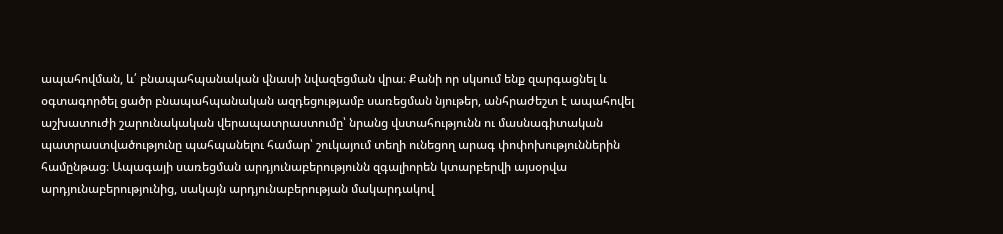ապահովման, և՛ բնապահպանական վնասի նվազեցման վրա։ Քանի որ սկսում ենք զարգացնել և օգտագործել ցածր բնապահպանական ազդեցությամբ սառեցման նյութեր, անհրաժեշտ է ապահովել աշխատուժի շարունակական վերապատրաստումը՝ նրանց վստահությունն ու մասնագիտական պատրաստվածությունը պահպանելու համար՝ շուկայում տեղի ունեցող արագ փոփոխություններին համընթաց։ Ապագայի սառեցման արդյունաբերությունն զգալիորեն կտարբերվի այսօրվա արդյունաբերությունից, սակայն արդյունաբերության մակարդակով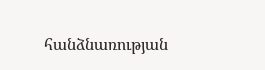հանձնառության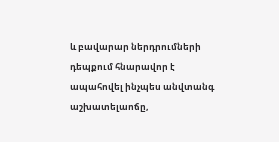և բավարար ներդրումների դեպքում հնարավոր է ապահովել ինչպես անվտանգ աշխատելաոճը,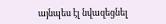այնպես էլ նվազեցնել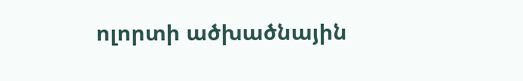ոլորտի ածխածնային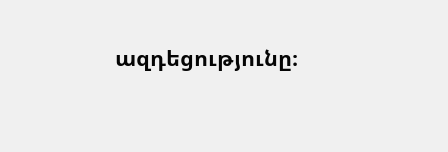ազդեցությունը։